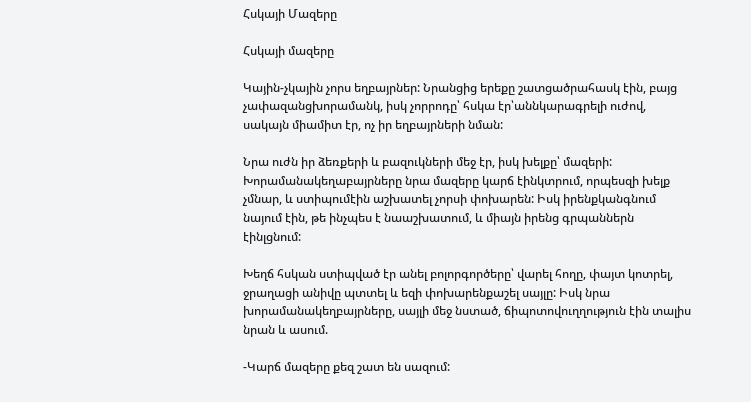Հսկայի Մազերը

Հսկայի մազերը

Կային-չկային չորս եղբայրներ: Նրանցից երեքը շատցածրահասկ էին, բայց չափազանցխորամանկ, իսկ չորրոդը՝ հսկա էր՝աննկարագրելի ուժով, սակայն միամիտ էր, ոչ իր եղբայրների նման:

Նրա ուժն իր ձեռքերի և բազուկների մեջ էր, իսկ խելքը՝ մազերի: Խորամանակեղաբայրները նրա մազերը կարճ էինկտրում, որպեսզի խելք չմնար, և ստիպումէին աշխատել չորսի փոխարեն: Իսկ իրենքկանգնում նայում էին, թե ինչպես է նաաշխատում, և միայն իրենց գրպաններն էինլցնում:

Խեղճ հսկան ստիպված էր անել բոլորգործերը՝ վարել հողը, փայտ կոտրել, ջրաղացի անիվը պտտել և եզի փոխարենքաշել սայլը: Իսկ նրա խորամանակեղբայրները, սայլի մեջ նստած, ճիպոտովուղղություն էին տալիս նրան և ասում.

-Կարճ մազերը քեզ շատ են սազում: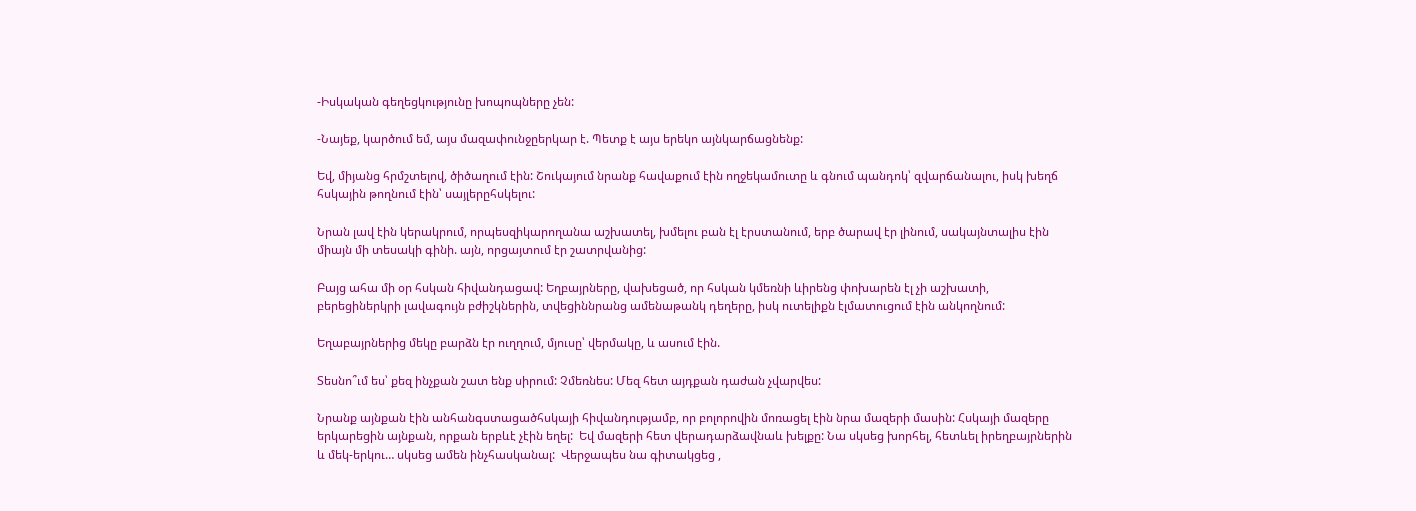-Իսկական գեղեցկությունը խոպոպները չեն:

-Նայեք, կարծում եմ, այս մազափունջըերկար է. Պետք է այս երեկո այնկարճացնենք:

Եվ, միյանց հրմշտելով, ծիծաղում էին: Շուկայում նրանք հավաքում էին ողջեկամուտը և գնում պանդոկ՝ զվարճանալու, իսկ խեղճ հսկային թողնում էին՝ սայլերըհսկելու:

Նրան լավ էին կերակրում, որպեսզիկարողանա աշխատել, խմելու բան էլ էրստանում, երբ ծարավ էր լինում, սակայնտալիս էին միայն մի տեսակի գինի. այն, որցայտում էր շատրվանից:

Բայց ահա մի օր հսկան հիվանդացավ: Եղբայրները, վախեցած, որ հսկան կմեռնի ևիրենց փոխարեն էլ չի աշխատի, բերեցիներկրի լավագույն բժիշկներին, տվեցիննրանց ամենաթանկ դեղերը, իսկ ուտելիքն էլմատուցում էին անկողնում:

Եղաբայրներից մեկը բարձն էր ուղղում, մյուսը՝ վերմակը, և ասում էին.

Տեսնո՞ւմ ես՝ քեզ ինչքան շատ ենք սիրում: Չմեռնես: Մեզ հետ այդքան դաժան չվարվես:

Նրանք այնքան էին անհանգստացածհսկայի հիվանդությամբ, որ բոլորովին մոռացել էին նրա մազերի մասին: Հսկայի մազերը երկարեցին այնքան, որքան երբևէ չէին եղել:  Եվ մազերի հետ վերադարձավնաև խելքը: Նա սկսեց խորհել, հետևել իրեղբայրներին և մեկ-երկու… սկսեց ամեն ինչհասկանալ:  Վերջապես նա գիտակցեց ,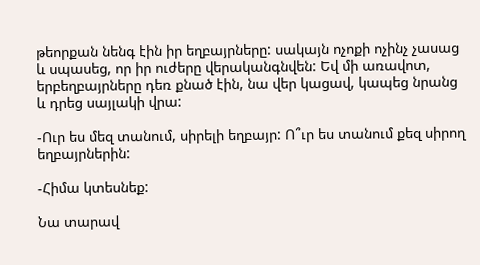թեորքան նենգ էին իր եղբայրները: սակայն ոչոքի ոչինչ չասաց և սպասեց, որ իր ուժերը վերականգնվեն: Եվ մի առավոտ, երբեղբայրները դեռ քնած էին, նա վեր կացավ, կապեց նրանց և դրեց սայլակի վրա:

-Ուր ես մեզ տանում, սիրելի եղբայր: Ո՞ւր ես տանում քեզ սիրող եղբայրներին:

-Հիմա կտեսնեք:

Նա տարավ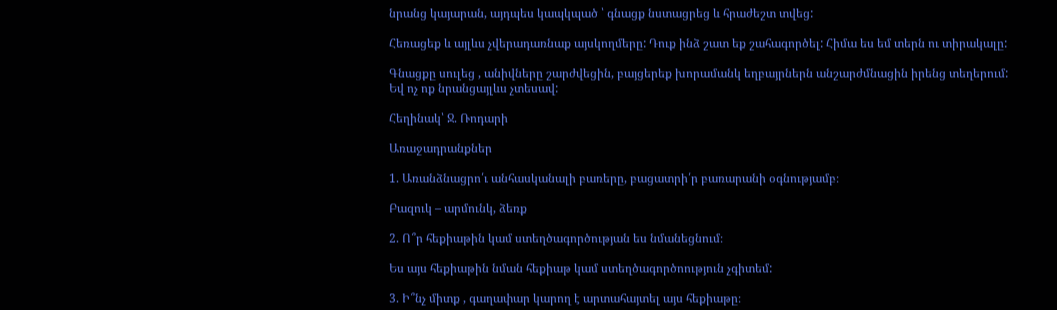նրանց կայարան, այդպես կապկպած ՝ գնացք նստացրեց և հրաժեշտ տվեց:

Հեռացեք և այլևս չվերադառնաք այսկողմերը: Դուք ինձ շատ եք շահագործել: Հիմա ես եմ տերն ու տիրակալը:

Գնացքը սուլեց , անիվները շարժվեցին, բայցերեք խորամանկ եղբայրներն անշարժմնացին իրենց տեղերում: Եվ ոչ ոք նրանցայլևս չտեսավ:

Հեղինակ՝ Ջ. Ռոդարի

Առաջադրանքներ

1. Առանձնացրո՛ւ անհասկանալի բառերը, բացատրի՛ր բառարանի օգնությամբ։

Բազուկ – արմունկ, ձեռք

2. Ո՞ր հեքիաթին կամ ստեղծագործության ես նմանեցնում։

Ես այս հեքիաթին նման հեքիաթ կամ ստեղծագործոություն չգիտեմ:

3. Ի՞նչ միտք , գաղափար կարող է արտահայտել այս հեքիաթը։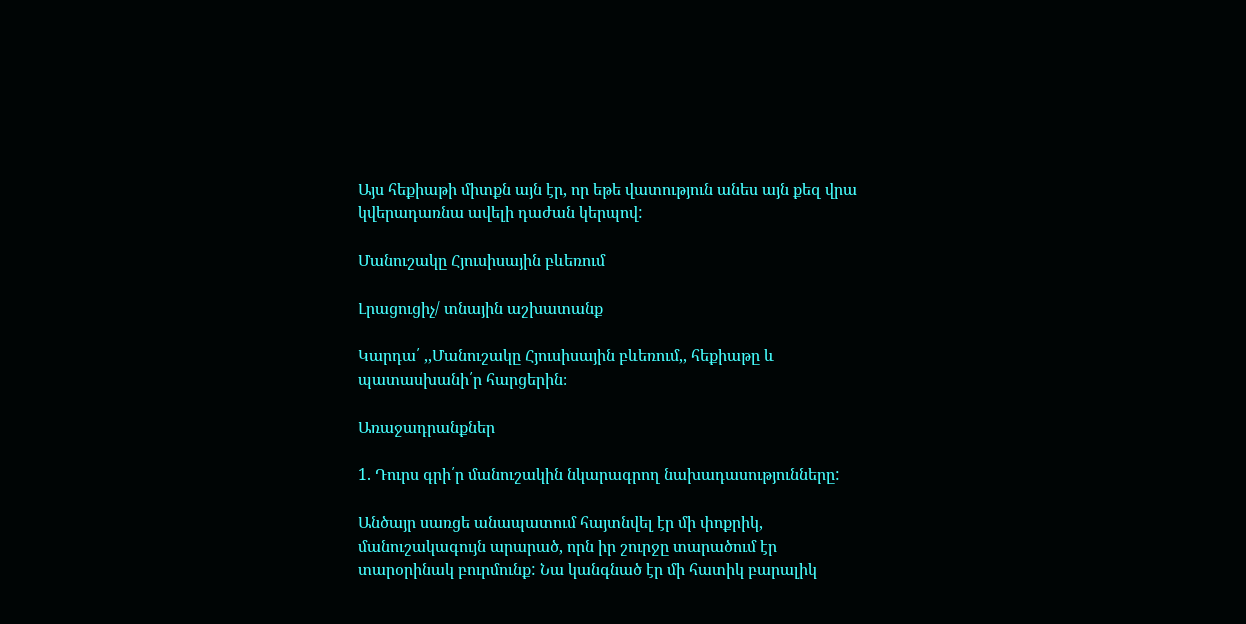Այս հեքիաթի միտքն այն էր, որ եթե վատություն անես այն քեզ վրա կվերադառնա ավելի դաժան կերպով:

Մանուշակը Հյուսիսային բևեռում

Լրացուցիչ/ տնային աշխատանք

Կարդա՛ ,,Մանուշակը Հյուսիսային բևեռում,, հեքիաթը և պատասխանի՛ր հարցերին։

Առաջադրանքներ

1. Դուրս գրի՛ր մանուշակին նկարագրող նախադասությունները:

Անծայր սառցե անապատում հայտնվել էր մի փոքրիկ, մանուշակագույն արարած, որն իր շուրջը տարածում էր տարօրինակ բուրմունք: Նա կանգնած էր մի հատիկ բարալիկ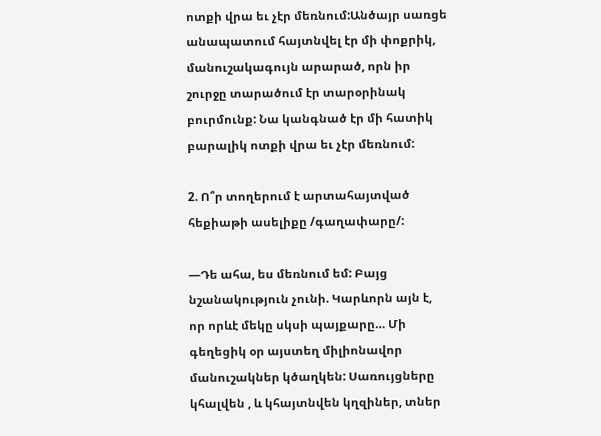ոտքի վրա եւ չէր մեռնում:Անծայր սառցե անապատում հայտնվել էր մի փոքրիկ, մանուշակագույն արարած, որն իր շուրջը տարածում էր տարօրինակ բուրմունք: Նա կանգնած էր մի հատիկ բարալիկ ոտքի վրա եւ չէր մեռնում:

2. Ո՞ր տողերում է արտահայտված հեքիաթի ասելիքը /գաղափարը/:

―Դե ահա, ես մեռնում եմ: Բայց նշանակություն չունի. Կարևորն այն է, որ որևէ մեկը սկսի պայքարը… Մի գեղեցիկ օր այստեղ միլիոնավոր մանուշակներ կծաղկեն: Սառույցները կհալվեն , և կհայտնվեն կղզիներ, տներ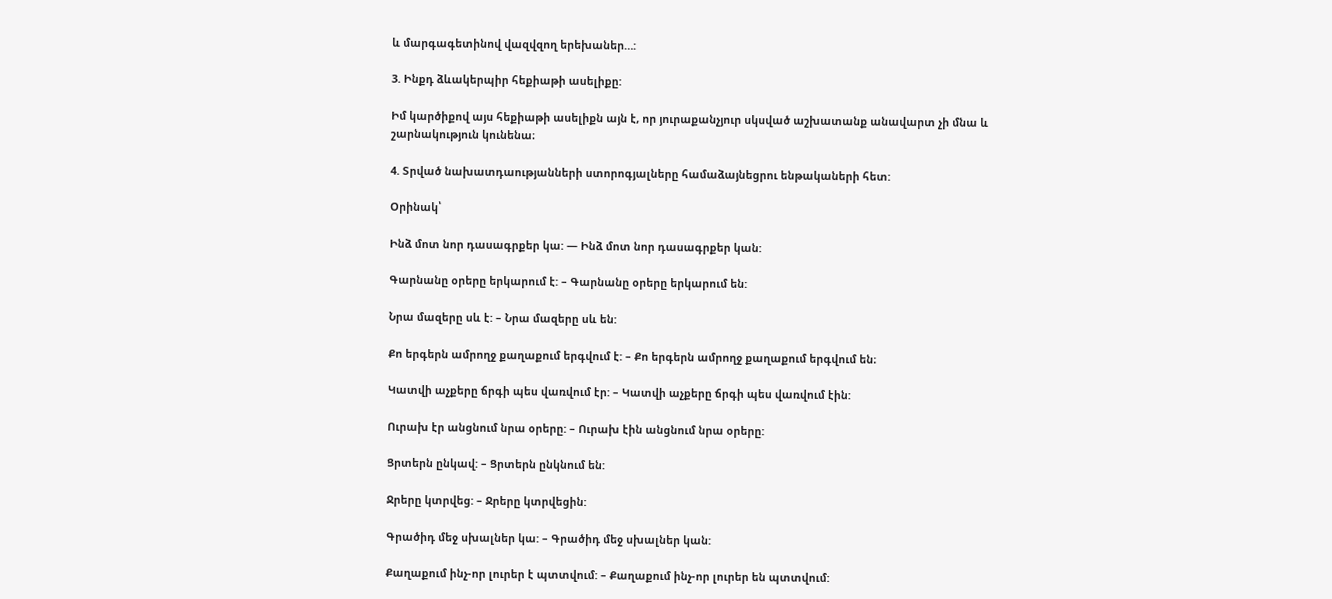և մարգագետինով վազվզող երեխաներ…:

3. Ինքդ ձևակերպիր հեքիաթի ասելիքը:

Իմ կարծիքով այս հեքիաթի ասելիքն այն է, որ յուրաքանչյուր սկսված աշխատանք անավարտ չի մնա և շարնակություն կունենա։

4. Տրված նախատդաությանների ստորոգյալները համաձայնեցրու ենթակաների հետ:

Օրինակ՝

Ինձ մոտ նոր դասագրքեր կա: — Ինձ մոտ նոր դասագրքեր կան:

Գարնանը օրերը երկարում է: – Գարնանը օրերը երկարում են:

Նրա մազերը սև է: – Նրա մազերը սև են:

Քո երգերն ամրողջ քաղաքում երգվում է: – Քո երգերն ամրողջ քաղաքում երգվում են։

Կատվի աչքերը ճրգի պես վառվում էր: – Կատվի աչքերը ճրգի պես վառվում էին:

Ուրախ էր անցնում նրա օրերը: – Ուրախ էին անցնում նրա օրերը:

Ցրտերն ընկավ: – Ցրտերն ընկնում են:

Ջրերը կտրվեց: – Ջրերը կտրվեցին:

Գրածիդ մեջ սխալներ կա: – Գրածիդ մեջ սխալներ կան:

Քաղաքում ինչ-որ լուրեր է պտտվում: – Քաղաքում ինչ-որ լուրեր են պտտվում: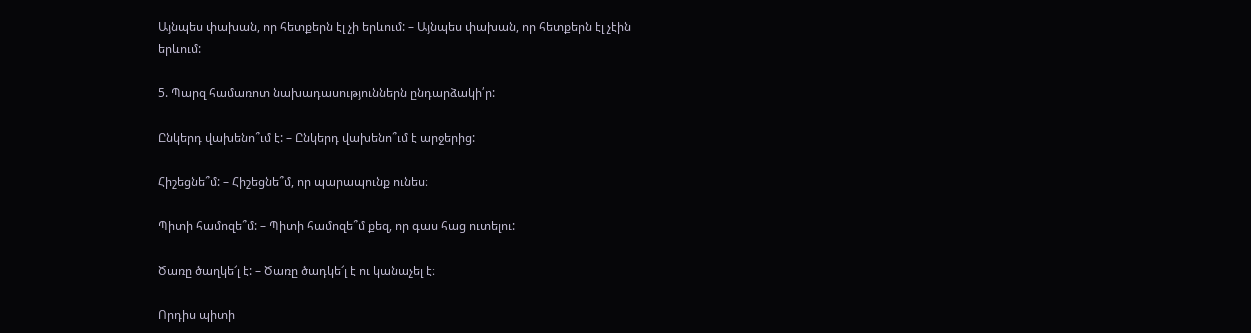Այնպես փախան, որ հետքերն էլ չի երևում: – Այնպես փախան, որ հետքերն էլ չէին երևում:

5. Պարզ համառոտ նախադասություններն ընդարձակի՛ր:

Ընկերդ վախենո՞ւմ է: – Ընկերդ վախենո՞ւմ է արջերից:

Հիշեցնե՞մ: – Հիշեցնե՞մ, որ պարապունք ունես։

Պիտի համոզե՞մ: – Պիտի համոզե՞մ քեզ, որ գաս հաց ուտելու:

Ծառը ծաղկե՜լ է: – Ծառը ծադկե՜լ է ու կանաչել է։

Որդիս պիտի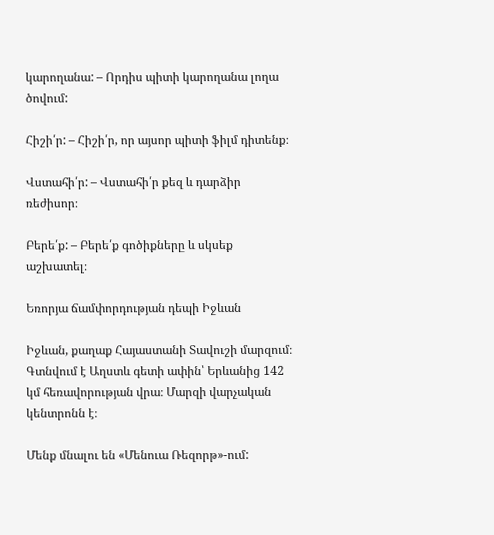կարողանա: – Որդիս պիտի կարողանա լողա ծովում:

Հիշի՛ր: – Հիշի՛ր, որ այսոր պիտի ֆիլմ դիտենք։

Վստահի՛ր: – Վստահի՛ր քեզ և դարձիր ռեժիսոր։

Բերե՛ք: – Բերե՛ք գոծիքները և սկսեք աշխատել։

Եռորյա ճամփորդության դեպի Իջևան

Իջևան, քաղաք Հայաստանի Տավուշի մարզում։ Գտնվում է Աղստև գետի ափին՝ Երևանից 142 կմ հեռավորության վրա։ Մարզի վարչական կենտրոնն է։

Մենք մնալու են «Մենուա Ռեզորթ»-ում: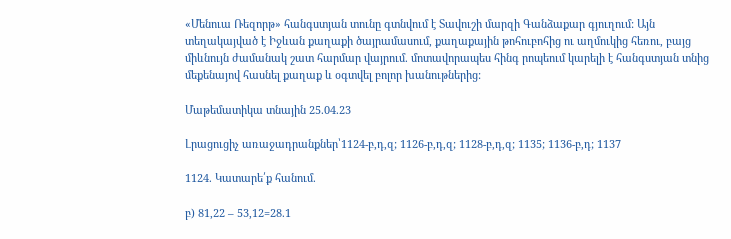«Մենուա Ռեզորթ» հանգստյան տունը գտնվում է Տավուշի մարզի Գանձաքար գյուղում: Այն տեղակայված է Իջևան քաղաքի ծայրամասում, քաղաքային թոհուբոհից ու աղմուկից հեռու, բայց միևնույն ժամանակ շատ հարմար վայրում. մոտավորապես հինգ րոպեում կարելի է հանգստյան տնից մեքենայով հասնել քաղաք և օգտվել բոլոր խանութներից:

Մաթեմատիկա տնային 25.04.23

Լրացուցիչ առաջադրանքներ՝1124-բ,դ,զ; 1126-բ,դ,զ; 1128-բ,դ,զ; 1135; 1136-բ,դ; 1137

1124. Կատարե՛ք հանում.

բ) 81,22 – 53,12=28.1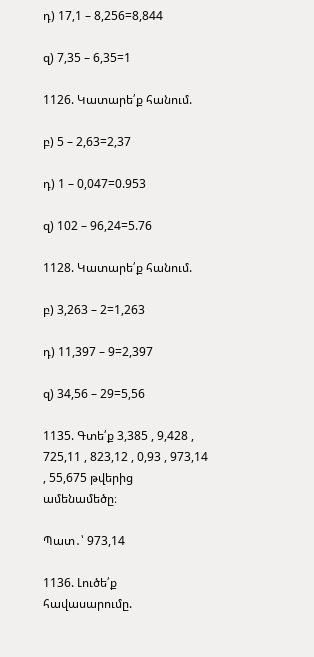դ) 17,1 – 8,256=8,844

զ) 7,35 – 6,35=1

1126. Կատարե՛ք հանում.

բ) 5 – 2,63=2,37

դ) 1 – 0,047=0.953

զ) 102 – 96,24=5.76

1128. Կատարե՛ք հանում.

բ) 3,263 – 2=1,263

դ) 11,397 – 9=2,397

զ) 34,56 – 29=5,56

1135. Գտե՛ք 3,385 , 9,428 , 725,11 , 823,12 , 0,93 , 973,14 , 55,675 թվերից
ամենամեծը։

Պատ․՝ 973,14

1136. Լուծե՛ք հավասարումը.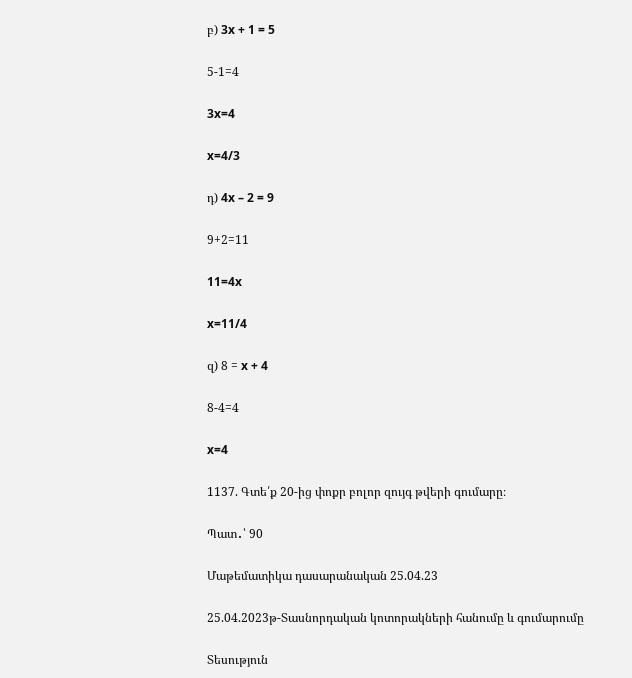բ) 3x + 1 = 5

5-1=4

3x=4

x=4/3

դ) 4x – 2 = 9

9+2=11

11=4x

x=11/4

զ) 8 = x + 4

8-4=4

x=4

1137. Գտե՛ք 20‐ից փոքր բոլոր զույգ թվերի գումարը։

Պատ․՝ 90

Մաթեմատիկա դասարանական 25.04.23

25.04.2023թ-Տասնորդական կոտորակների հանումը և գումարումը

Տեսություն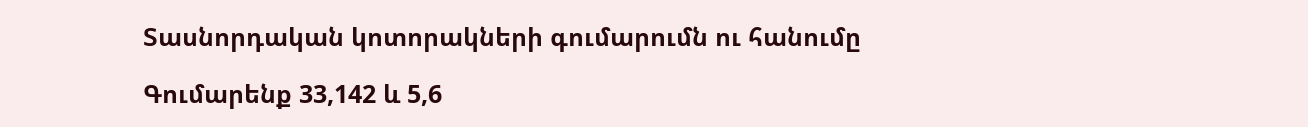Տասնորդական կոտորակների գումարումն ու հանումը

Գումարենք 33,142 և 5,6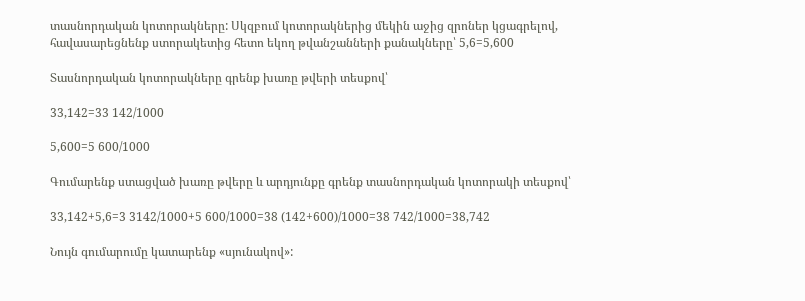տասնորդական կոտորակները: Սկզբում կոտորակներից մեկին աջից զրոներ կցագրելով, հավասարեցնենք ստորակետից հետո եկող թվանշանների քանակները՝ 5,6=5,600

Տասնորդական կոտորակները գրենք խառը թվերի տեսքով՝

33,142=33 142/1000

5,600=5 600/1000

Գումարենք ստացված խառը թվերը և արդյունքը գրենք տասնորդական կոտորակի տեսքով՝

33,142+5,6=3 3142/1000+5 600/1000=38 (142+600)/1000=38 742/1000=38,742

Նույն գումարումը կատարենք «սյունակով»: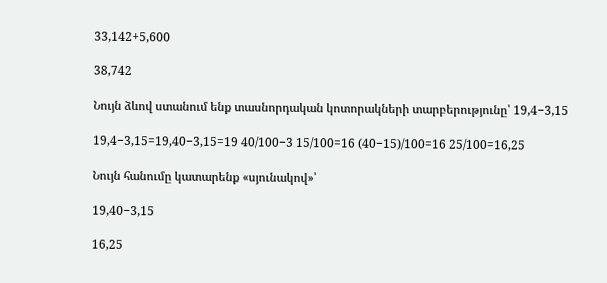33,142+5,600

38,742

Նույն ձևով ստանում ենք տասնորդական կոտորակների տարբերությունը՝ 19,4−3,15

19,4−3,15=19,40−3,15=19 40/100−3 15/100=16 (40−15)/100=16 25/100=16,25

Նույն հանումը կատարենք «սյունակով»՝

19,40−3,15

16,25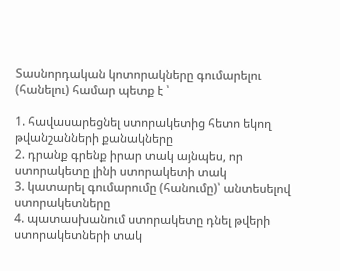Տասնորդական կոտորակները գումարելու (հանելու) համար պետք է ՝

1. հավասարեցնել ստորակետից հետո եկող թվանշանների քանակները
2. դրանք գրենք իրար տակ այնպես, որ ստորակետը լինի ստորակետի տակ
3. կատարել գումարումը (հանումը)՝ անտեսելով ստորակետները
4. պատասխանում ստորակետը դնել թվերի ստորակետների տակ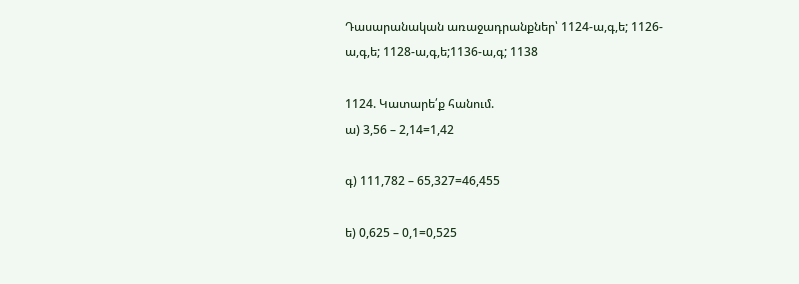Դասարանական առաջադրանքներ՝ 1124-ա,գ,ե; 1126-ա,գ,ե; 1128-ա,գ,ե;1136-ա,գ; 1138

1124. Կատարե՛ք հանում.
ա) 3,56 – 2,14=1,42

գ) 111,782 – 65,327=46,455

ե) 0,625 – 0,1=0,525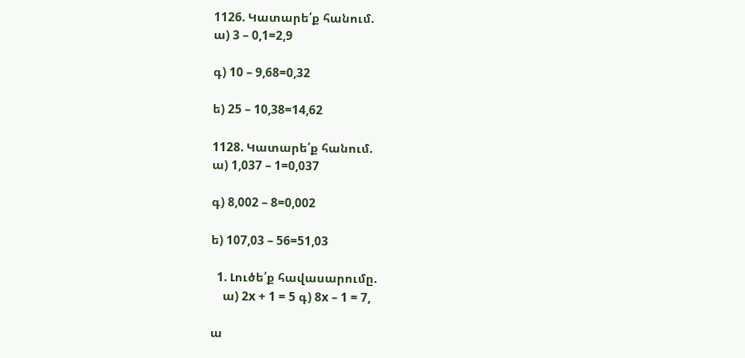1126. Կատարե՛ք հանում.
ա) 3 – 0,1=2,9

գ) 10 – 9,68=0,32

ե) 25 – 10,38=14,62

1128. Կատարե՛ք հանում.
ա) 1,037 – 1=0,037

գ) 8,002 – 8=0,002

ե) 107,03 – 56=51,03

  1. Լուծե՛ք հավասարումը.
    ա) 2x + 1 = 5 գ) 8x – 1 = 7,

ա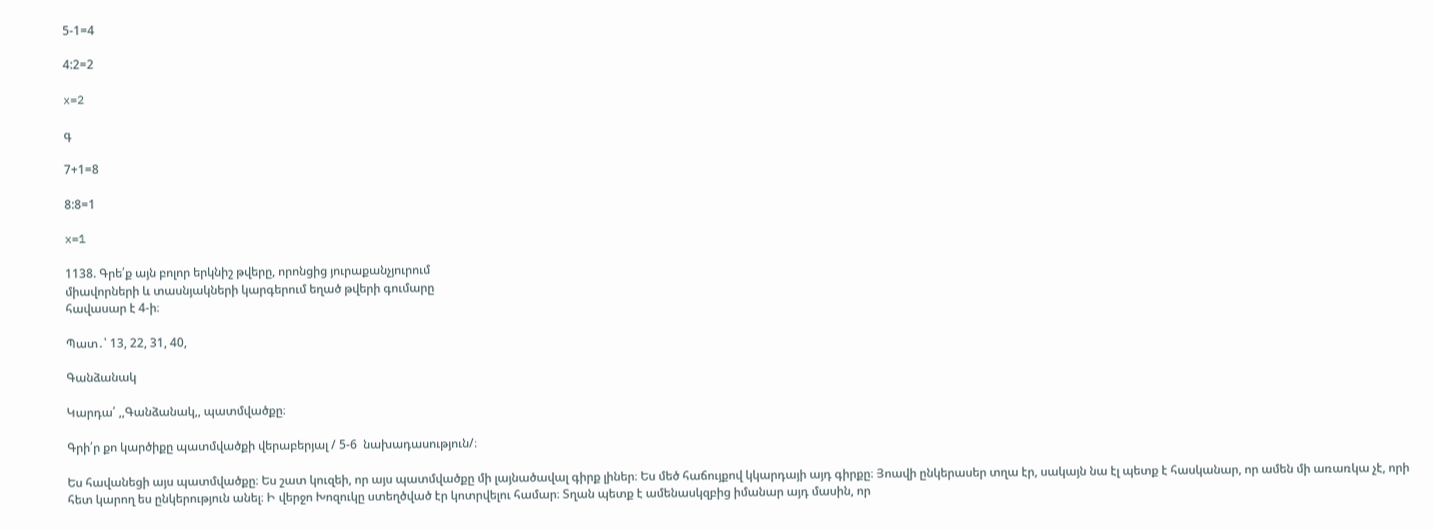5-1=4

4:2=2

x=2

գ

7+1=8

8:8=1

x=1

1138. Գրե՛ք այն բոլոր երկնիշ թվերը, որոնցից յուրաքանչյուրում
միավորների և տասնյակների կարգերում եղած թվերի գումարը
հավասար է 4-ի։

Պատ․՝ 13, 22, 31, 40,

Գանձանակ

Կարդա՛ ,,Գանձանակ,, պատմվածքը։

Գրի՛ր քո կարծիքը պատմվածքի վերաբերյալ / 5-6  նախադասություն/։

Ես հավանեցի այս պատմվածքը։ Ես շատ կուզեի, որ այս պատմվածքը մի լայնածավալ գիրք լիներ։ Ես մեծ հաճույքով կկարդայի այդ գիրքը։ Յոավի ընկերասեր տղա էր, սակայն նա էլ պետք է հասկանար, որ ամեն մի առառկա չէ, որի հետ կարող ես ընկերություն անել։ Ի վերջո Խոզուկը ստեղծված էր կոտրվելու համար։ Տղան պետք է ամենասկզբից իմանար այդ մասին, որ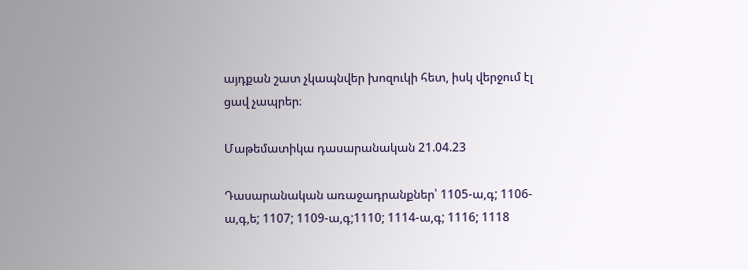այդքան շատ չկապնվեր խոզուկի հետ, իսկ վերջում էլ ցավ չապրեր։

Մաթեմատիկա դասարանական 21.04.23

Դասարանական առաջադրանքներ՝ 1105-ա,գ; 1106-ա,գ,ե; 1107; 1109-ա,գ;1110; 1114-ա,գ; 1116; 1118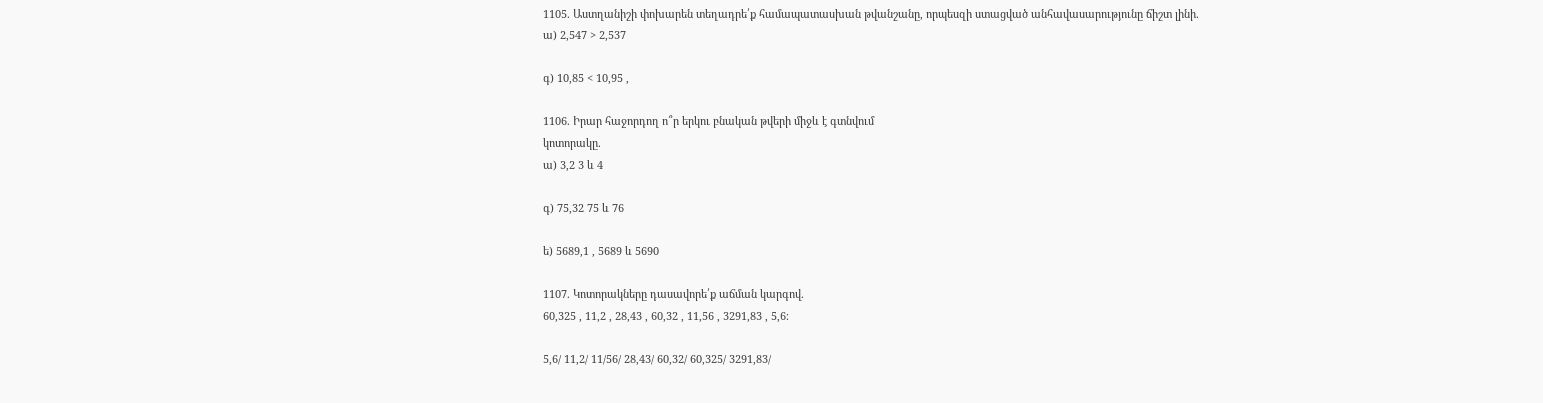1105. Աստղանիշի փոխարեն տեղադրե՛ք համապատասխան թվանշանը, որպեսզի ստացված անհավասարությունը ճիշտ լինի.
ա) 2,547 > 2,537

գ) 10,85 < 10,95 ,

1106. Իրար հաջորդող ո՞ր երկու բնական թվերի միջև է գտնվում
կոտորակը.
ա) 3,2 3 և 4

գ) 75,32 75 և 76

ե) 5689,1 , 5689 և 5690

1107. Կոտորակները դասավորե՛ք աճման կարգով.
60,325 , 11,2 , 28,43 , 60,32 , 11,56 , 3291,83 , 5,6։

5,6/ 11,2/ 11/56/ 28,43/ 60,32/ 60,325/ 3291,83/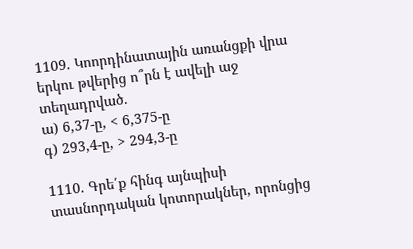1109. Կոորդինատային առանցքի վրա երկու թվերից ո՞րն է ավելի աջ
տեղադրված.
ա) 6,37-ը, < 6,375-ը
գ) 293,4-ը, > 294,3-ը

1110. Գրե՛ք հինգ այնպիսի տասնորդական կոտորակներ, որոնցից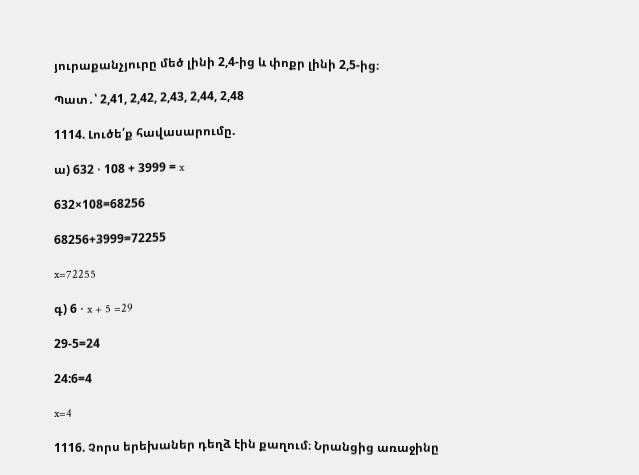յուրաքանչյուրը մեծ լինի 2,4-ից և փոքր լինի 2,5-ից։

Պատ․՝ 2,41, 2,42, 2,43, 2,44, 2,48

1114. Լուծե՛ք հավասարումը.

ա) 632 ⋅ 108 + 3999 = x

632×108=68256

68256+3999=72255

x=72255

գ) 6 ⋅ x + 5 =29

29-5=24

24:6=4

x=4

1116. Չորս երեխաներ դեղձ էին քաղում։ Նրանցից առաջինը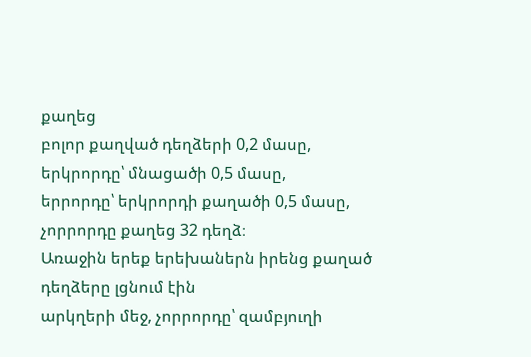քաղեց
բոլոր քաղված դեղձերի 0,2 մասը, երկրորդը՝ մնացածի 0,5 մասը,
երրորդը՝ երկրորդի քաղածի 0,5 մասը, չորրորդը քաղեց 32 դեղձ։
Առաջին երեք երեխաներն իրենց քաղած դեղձերը լցնում էին
արկղերի մեջ, չորրորդը՝ զամբյուղի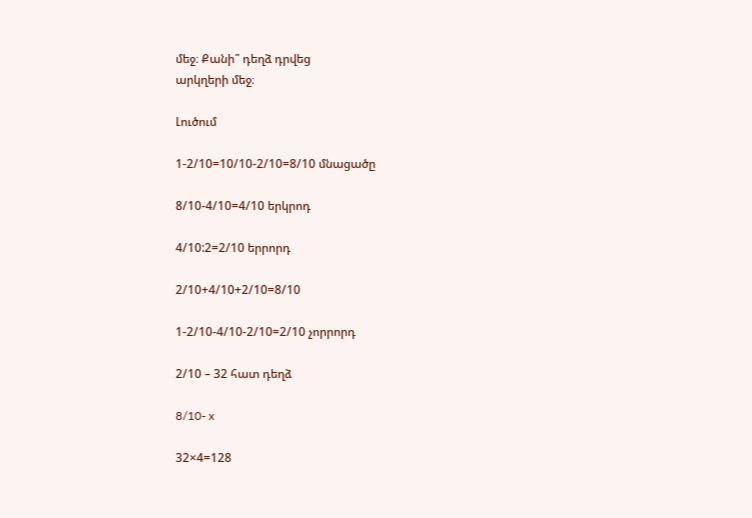մեջ։ Քանի՞ դեղձ դրվեց
արկղերի մեջ։

Լուծում

1-2/10=10/10-2/10=8/10 մնացածը

8/10-4/10=4/10 երկրոդ

4/10:2=2/10 երրորդ

2/10+4/10+2/10=8/10

1-2/10-4/10-2/10=2/10 չորրորդ

2/10 – 32 հատ դեղձ

8/10- x

32×4=128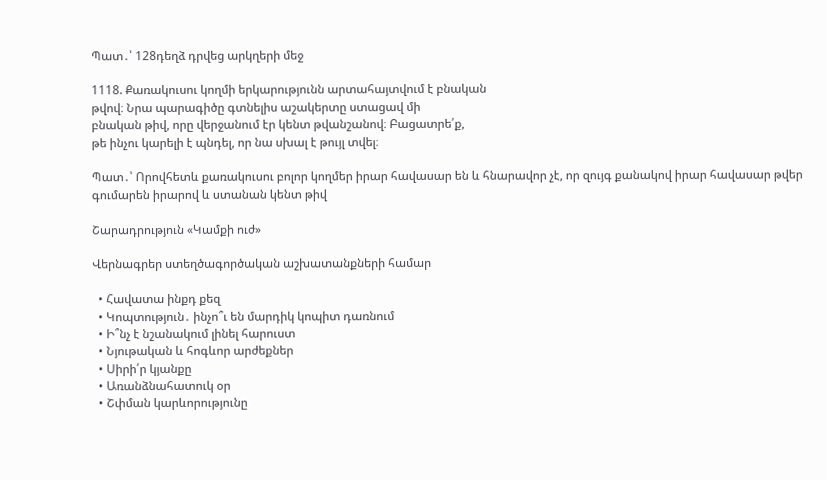Պատ․՝ 128դեղձ դրվեց արկղերի մեջ

1118. Քառակուսու կողմի երկարությունն արտահայտվում է բնական
թվով։ Նրա պարագիծը գտնելիս աշակերտը ստացավ մի
բնական թիվ, որը վերջանում էր կենտ թվանշանով։ Բացատրե՛ք,
թե ինչու կարելի է պնդել, որ նա սխալ է թույլ տվել։

Պատ․՝ Որովհետև քառակուսու բոլոր կողմեր իրար հավասար են և հնարավոր չէ, որ զույգ քանակով իրար հավասար թվեր գումարեն իրարով և ստանան կենտ թիվ

Շարադրություն «Կամքի ուժ»

Վերնագրեր ստեղծագործական աշխատանքների համար

  • Հավատա ինքդ քեզ
  • Կոպտություն․ ինչո՞ւ են մարդիկ կոպիտ դառնում
  • Ի՞նչ է նշանակում լինել հարուստ
  • Նյութական և հոգևոր արժեքներ
  • Սիրի՛ր կյանքը
  • Առանձնահատուկ օր
  • Շփման կարևորությունը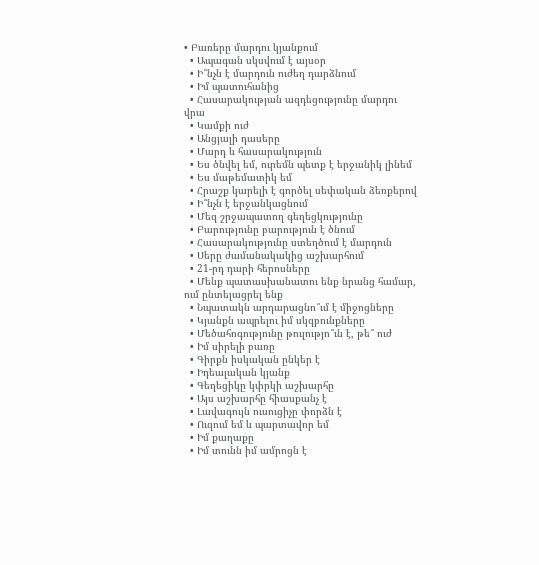• Բառերը մարդու կյանքում
  • Ապագան սկսվում է այսօր
  • Ի՞նչն է մարդուն ուժեղ դարձնում
  • Իմ պատուհանից
  • Հասարակության ազդեցությունը մարդու վրա
  • Կամքի ուժ
  • Անցյալի դասերը
  • Մարդ և հասարակություն
  • Ես ծնվել եմ, ուրեմն պետք է երջանիկ լինեմ
  • Ես մաթեմատիկ եմ
  • Հրաշք կարելի է գործել սեփական ձեռքերով
  • Ի՞նչն է երջանկացնում
  • Մեզ շրջապատող գեղեցկությունը
  • Բարությունը բարություն է ծնում
  • Հասարակությունը ստեղծում է մարդուն
  • Սերը ժամանակակից աշխարհում
  • 21-րդ դարի հերոսները
  • Մենք պատասխանատու ենք նրանց համար, ում ընտելացրել ենք
  • Նպատակն արդարացնո՞ւմ է միջոցները
  • Կյանքն ապրելու իմ սկզբունքները
  • Մեծահոգությունը թուլությո՞ւն է, թե՞ ուժ
  • Իմ սիրելի բառը
  • Գիրքն իսկական ընկեր է
  • Իդեալական կյանք
  • Գեղեցիկը կփրկի աշխարհը
  • Այս աշխարհը հիասքանչ է
  • Լավագույն ուսուցիչը փորձն է
  • Ուզում եմ և պարտավոր եմ
  • Իմ քաղաքը
  • Իմ տունն իմ ամրոցն է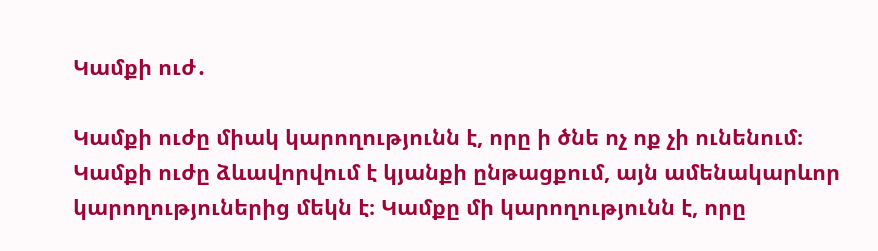Կամքի ուժ․

Կամքի ուժը միակ կարողությունն է, որը ի ծնե ոչ ոք չի ունենում։ Կամքի ուժը ձևավորվում է կյանքի ընթացքում, այն ամենակարևոր կարողություներից մեկն է։ Կամքը մի կարողությունն է, որը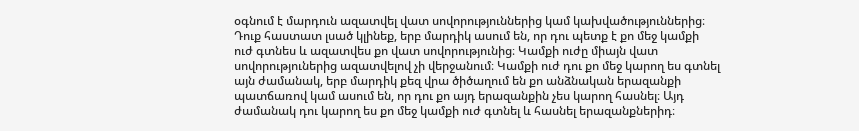օգնում է մարդուն ազատվել վատ սովորություններից կամ կախվածություններից։ Դուք հաստատ լսած կլինեք, երբ մարդիկ ասում են, որ դու պետք է քո մեջ կամքի ուժ գտնես և ազատվես քո վատ սովորությունից։ Կամքի ուժը միայն վատ սովորություներից ազատվելով չի վերջանում։ Կամքի ուժ դու քո մեջ կարող ես գտնել այն ժամանակ, երբ մարդիկ քեզ վրա ծիծաղում են քո անձնական երազանքի պատճառով կամ ասում են, որ դու քո այդ երազանքին չես կարող հասնել։ Այդ ժամանակ դու կարող ես քո մեջ կամքի ուժ գտնել և հասնել երազանքներիդ։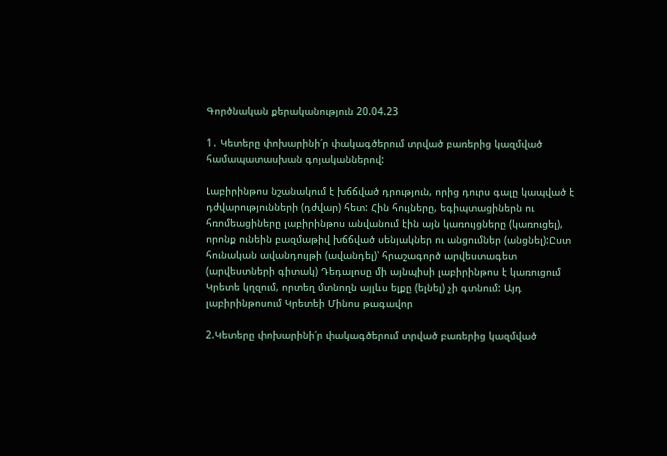Գործնական քերականություն 20.04.23

1․ Կետերը փոխարինի՛ր փակագծերում տրված բառերից կազմված համապատասխան գոյականներով:

Լաբիրինթոս նշանակում է խճճված դրություն, որից դուրս գալը կապված է դժվարությունների (դժվար) հետ: Հին հույները, եգիպտացիներն ու հռոմեացիները լաբիրինթոս անվանում էին այն կառույցները (կառուցել), որոնք ունեին բազմաթիվ խճճված սենյակներ ու անցումներ (անցնել):Ըստ հունական ավանդույթի (ավանդել)՝ հրաշագործ արվեստագետ (արվեստների գիտակ) Դեդալոսը մի այնպիսի լաբիրինթոս է կառուցում Կրետե կղզում, որտեղ մտնողն այլևս ելքը (ելնել) չի գտնում: Այդ լաբիրինթոսում Կրետեի Մինոս թագավոր

2.Կետերը փոխարինի՛ր փակագծերում տրված բառերից կազմված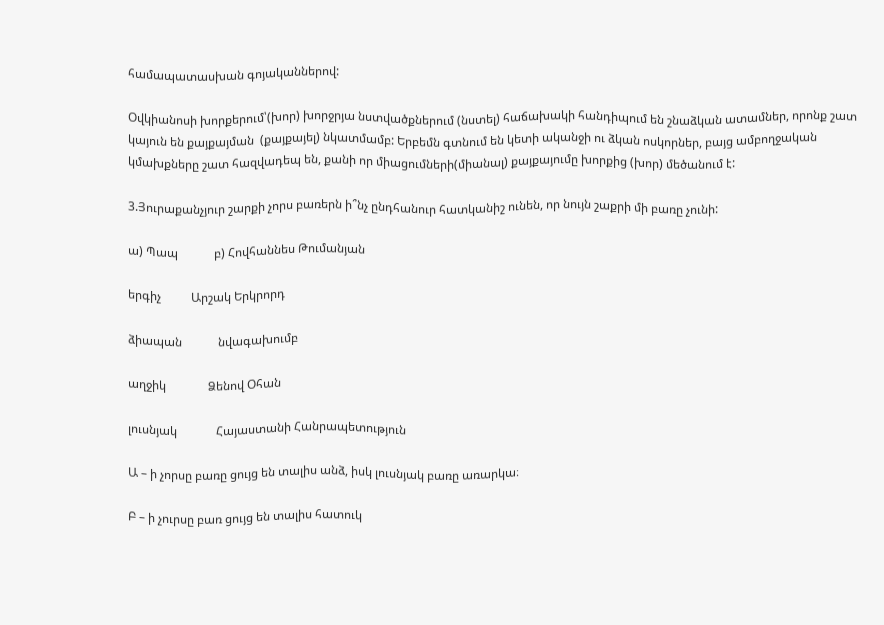համապատասխան գոյականներով:

Օվկիանոսի խորքերում՝(խոր) խորջրյա նստվածքներում (նստել) հաճախակի հանդիպում են շնաձկան ատամներ, որոնք շատ կայուն են քայքայման  (քայքայել) նկատմամբ: Երբեմն գտնում են կետի ականջի ու ձկան ոսկորներ, բայց ամբողջական կմախքները շատ հազվադեպ են, քանի որ միացումների(միանալ) քայքայումը խորքից (խոր) մեծանում է:

3.Յուրաքանչյուր շարքի չորս բառերն ի՞նչ ընդհանուր հատկանիշ ունեն, որ նույն շաքրի մի բառը չունի:

ա) Պապ            բ) Հովհաննես Թումանյան

երգիչ          Արշակ Երկրորդ

ձիապան            նվագախումբ

աղջիկ              Ձենով Օհան

լուսնյակ             Հայաստանի Հանրապետություն

Ա – ի չորսը բառը ցույց են տալիս անձ, իսկ լուսնյակ բառը առարկա։

Բ – ի չուրսը բառ ցույց են տալիս հատուկ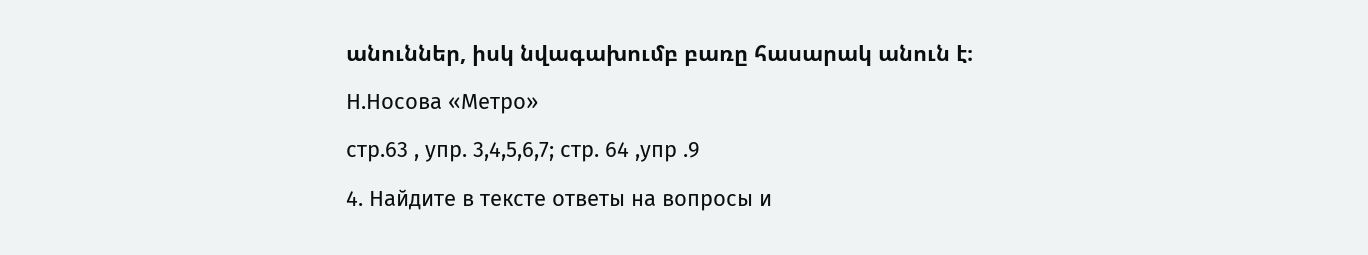անուններ, իսկ նվագախումբ բառը հասարակ անուն է։

Н.Носова «Метро»

стр.63 , упр. 3,4,5,6,7; стр. 64 ,упр .9

4. Найдите в тексте ответы на вопросы и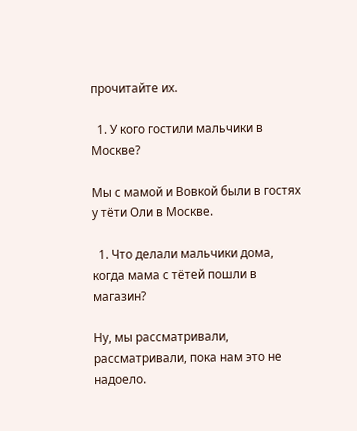прочитайте их.

  1. У кого гостили мальчики в Москве?

Мы с мамой и Вовкой были в гостях у тёти Оли в Москве.

  1. Что делали мальчики дома, когда мама с тётей пошли в магазин?

Ну, мы рассматривали, рассматривали, пока нам это не надоело.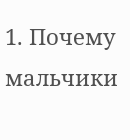1. Почему мальчики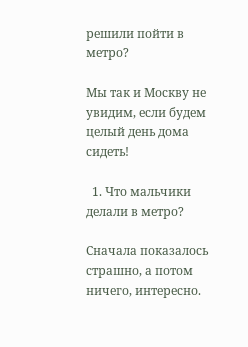решили пойти в метро?

Мы так и Москву не увидим, если будем целый день дома сидеть!

  1. Что мальчики делали в метро?

Сначала показалось страшно, а потом ничего, интересно.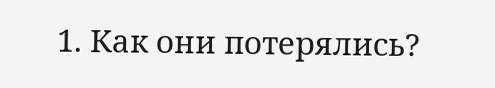1. Как они потерялись?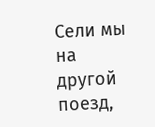Сели мы на другой поезд,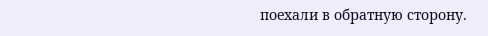поехали в обратную сторону.